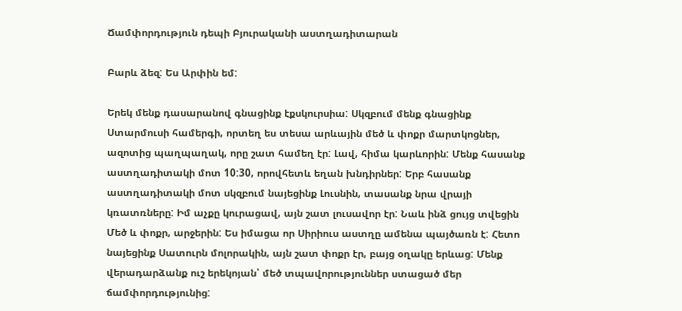Ճամփորդություն դեպի Բյուրականի աստղադիտարան

Բարև ձեզ: Ես Արփին եմ:

Երեկ մենք դասարանով գնացինք էքսկուրսիա: Սկզբում մենք գնացինք Ստարմուսի համերգի, որտեղ ես տեսա արևային մեծ և փոքր մարտկոցներ, ազոտից պաղպաղակ, որը շատ համեղ էր: Լավ, հիմա կարևորին: Մենք հասանք աստղադիտակի մոտ 10:30, որովհետև եղան խնդիրներ: Երբ հասանք աստղադիտակի մոտ սկզբում նայեցինք Լուսնին, տասանք նրա վրայի կռատռները: Իմ աչքը կուրացավ, այն շատ լուսավոր էր: Նաև ինձ ցույց տվեցին Մեծ և փոքր, արջերին: Ես իմացա որ Սիրիուս աստղը ամենա պայծառն է: Հետո նայեցինք Սատուրն մոլորակին, այն շատ փոքր էր, բայց օղակը երևաց: Մենք վերադարձանք ուշ երեկոյան՝ մեծ տպավորություններ ստացած մեր ճամփորդությունից: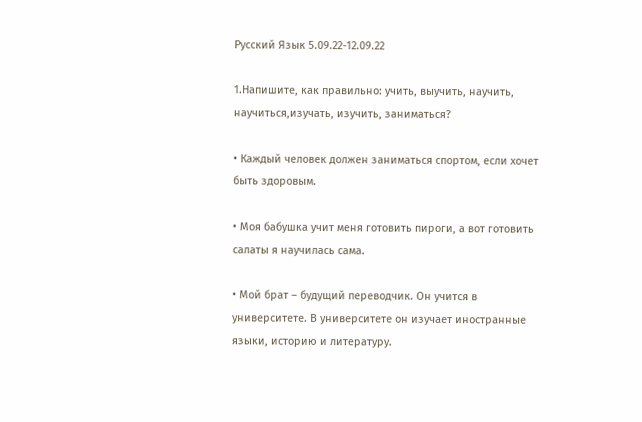Русский Язык 5.09.22-12.09.22

1.Напишите, как правильно: учить, выучить, научить, научиться,изучать, изучить, заниматься?

• Каждый человек должен заниматься спортом, если хочет быть здоровым.

• Моя бабушка учит меня готовить пироги, а вот готовить салаты я научилась сама.

• Мой брат – будущий переводчик. Он учится в университете. В университете он изучает иностранные языки, историю и литературу.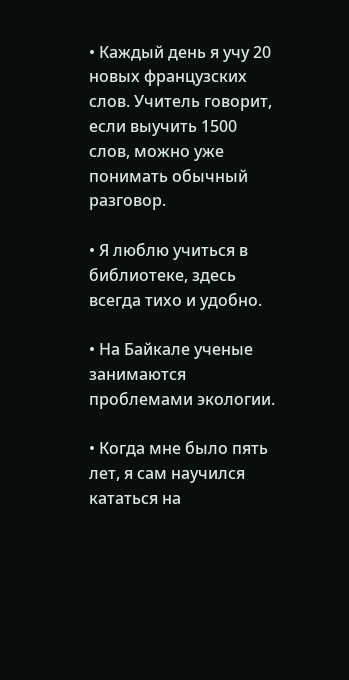• Каждый день я учу 20 новых французских слов. Учитель говорит, если выучить 1500 слов, можно уже понимать обычный разговор.

• Я люблю учиться в библиотеке, здесь всегда тихо и удобно.

• На Байкале ученые занимаются проблемами экологии.

• Когда мне было пять лет, я сам научился кататься на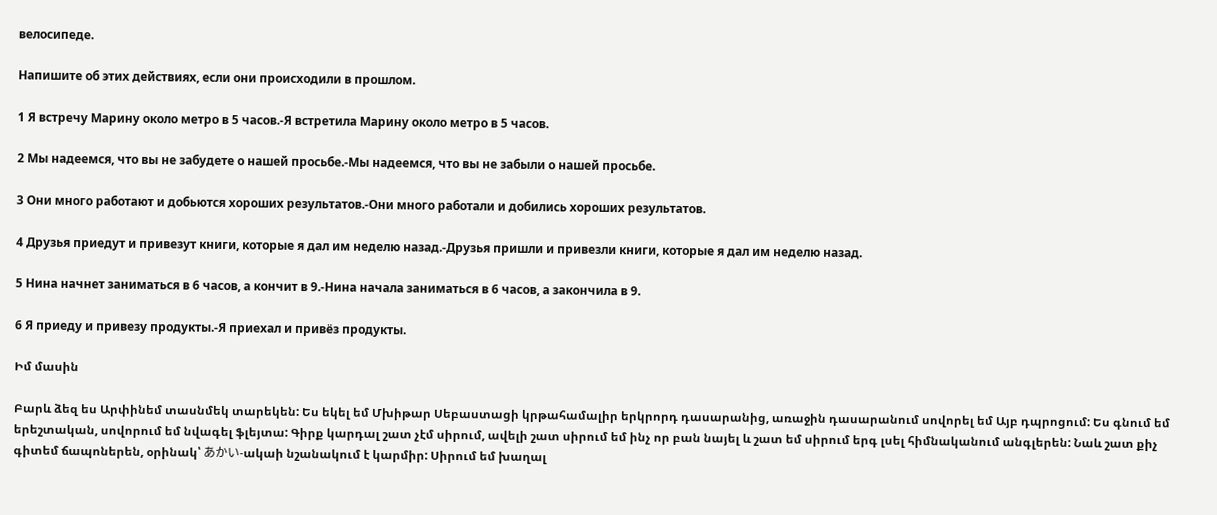велосипеде.

Напишите об этих действиях, если они происходили в прошлом.

1 Я встречу Марину около метро в 5 часов.-Я встретила Марину около метро в 5 часов.

2 Мы надеемся, что вы не забудете о нашей просьбе.-Мы надеемся, что вы не забыли о нашей просьбе.

3 Они много работают и добьются хороших результатов.-Они много работали и добились хороших результатов.

4 Друзья приедут и привезут книги, которые я дал им неделю назад.-Друзья пришли и привезли книги, которые я дал им неделю назад.

5 Нина начнет заниматься в 6 часов, а кончит в 9.-Нина начала заниматься в 6 часов, а закончила в 9.

6 Я приеду и привезу продукты.-Я приехал и привёз продукты.

Իմ մասին

Բարև ձեզ ես Արփինեմ տասնմեկ տարեկեն: Ես եկել եմ Մխիթար Սեբաստացի կրթահամալիր երկրորդ դասարանից, առաջին դասարանում սովորել եմ Այբ դպրոցում: Ես գնում եմ երեշտական, սովորում եմ նվագել ֆլեյտա: Գիրք կարդալ շատ չէմ սիրում, ավելի շատ սիրում եմ ինչ որ բան նայել և շատ եմ սիրում երգ լսել հիմնականում անգլերեն: Նաև շատ քիչ գիտեմ ճապոներեն, օրինակ՝ あかい-ակաի նշանակում է կարմիր: Սիրում եմ խաղալ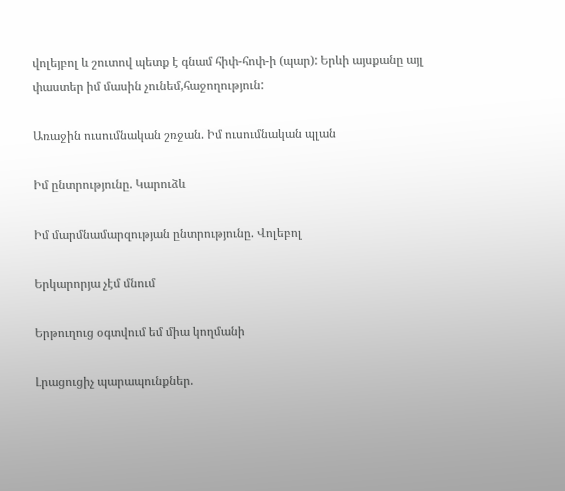վոլեյբոլ և շուտով պետք է գնամ հիփ-հոփ-ի (պար): Երևի այսքանը այլ փաստեր իմ մասին չունեմ,հաջողություն:

Առաջին ուսումնական շռջան. Իմ ուսումնական պլան

Իմ ընտրությունը. Կարուձև

Իմ մարմնամարզության ընտրությունը. Վոլեբոլ

Երկարորյա չէմ մնում

Երթուղուց օգտվում եմ միա կողմանի

Լրացուցիչ պարապունքներ.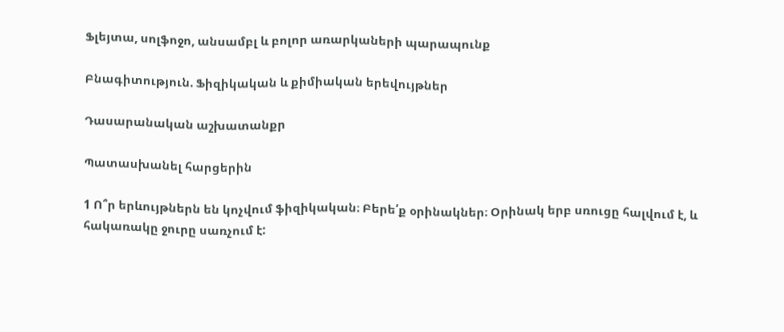Ֆլեյտա, սոլֆոջո, անսամբլ և բոլոր առարկաների պարապունք

Բնագիտություն. Ֆիզիկական և քիմիական երեվույթներ

Դասարանական աշխատանքր

Պատասխանել հարցերին

1 Ո՞ր երևույթներն են կոչվում ֆիզիկական։ Բերե՛ք օրինակներ։ Օրինակ երբ սռուցը հալվում է, և հակառակը ջուրը սառչում է: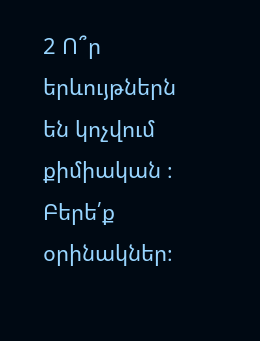2 Ո՞ր երևույթներն են կոչվում քիմիական ։ Բերե՛ք օրինակներ։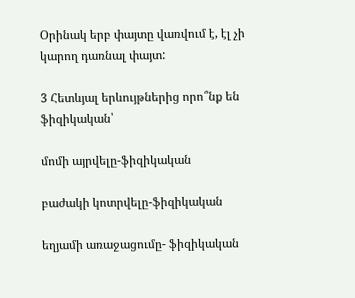Օրինակ երբ փայտը վառվում է, էլ չի կարող դառնալ փայտ:

3 Հետևյալ երևույթներից որո՞նք են ֆիզիկական՝

մոմի այրվելը-ֆիզիկական

բաժակի կոտրվելը-ֆիզիկական

եղյամի առաջացումը- ֆիզիկական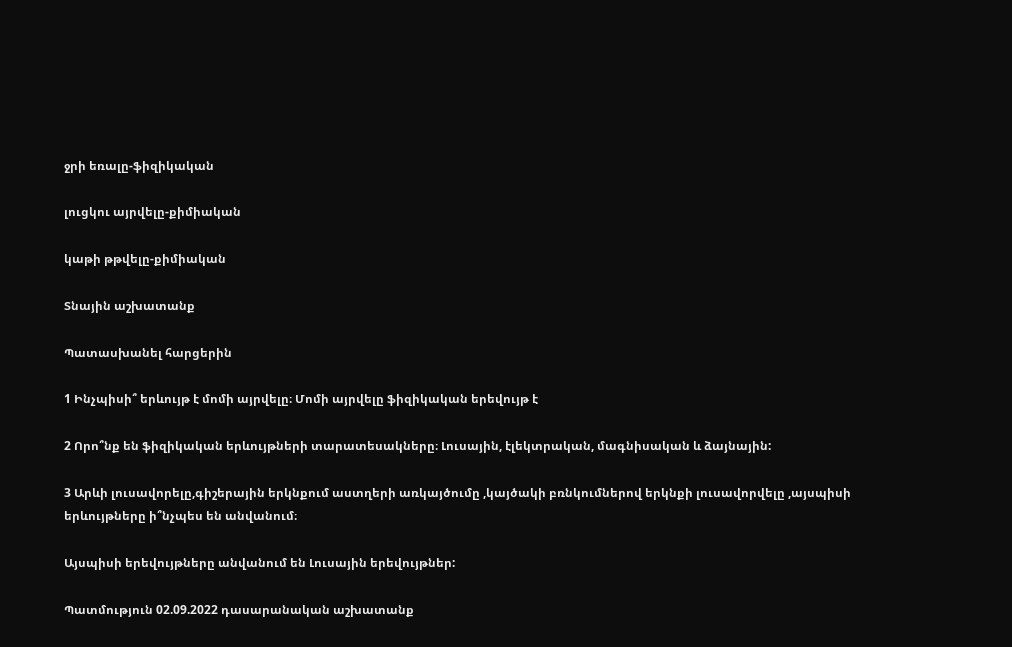ջրի եռալը-ֆիզիկական

լուցկու այրվելը-քիմիական

կաթի թթվելը-քիմիական

Տնային աշխատանք

Պատասխանել հարցերին

1 Ինչպիսի՞ երևույթ է մոմի այրվելը։ Մոմի այրվելը ֆիզիկական երեվույթ է

2 Որո՞նք են ֆիզիկական երևույթների տարատեսակները։ Լուսային, էլեկտրական, մագնիսական և ձայնային:

3 Արևի լուսավորելը,գիշերային երկնքում աստղերի առկայծումը ,կայծակի բռնկումներով երկնքի լուսավորվելը ,այսպիսի երևույթները ի՞նչպես են անվանում։

Այսպիսի երեվույթները անվանում են Լուսային երեվույթներ:

Պատմություն 02.09.2022 դասարանական աշխատանք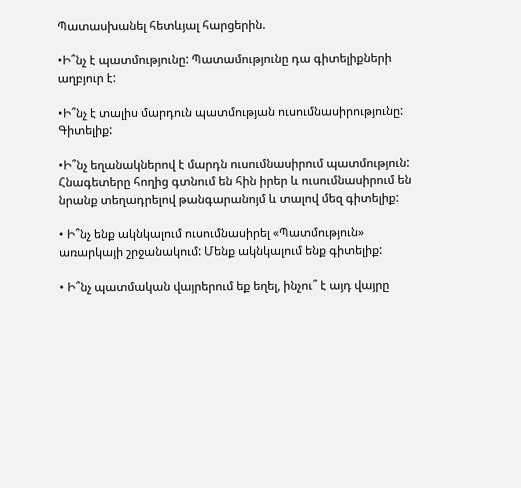Պատասխանել հետևյալ հարցերին.

•Ի՞նչ է պատմությունը: Պատամությունը դա գիտելիքների աղբյուր է:

•Ի՞նչ է տալիս մարդուն պատմության ուսումնասիրությունը: Գիտելիք:

•Ի՞նչ եղանակներով է մարդն ուսումնասիրում պատմություն: Հնագետերը հողից գտնում են հին իրեր և ուսումնասիրում են նրանք տեղադրելով թանգարանոյմ և տալով մեզ գիտելիք:

• Ի՞նչ ենք ակնկալում ուսումնասիրել «Պատմություն»  առարկայի շրջանակում: Մենք ակնկալում ենք գիտելիք:

• Ի՞նչ պատմական վայրերում եք եղել, ինչու՞ է այդ վայրը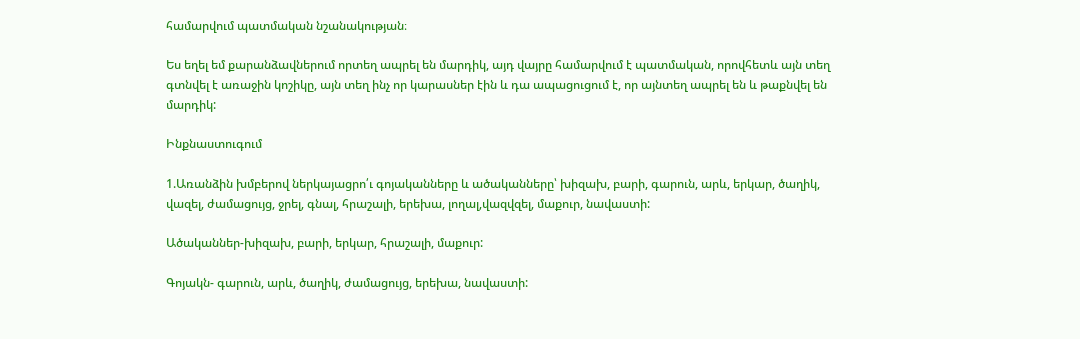համարվում պատմական նշանակության։

Ես եղել եմ քարանձավներում որտեղ ապրել են մարդիկ, այդ վայրը համարվում է պատմական, որովհետև այն տեղ գտնվել է առաջին կոշիկը, այն տեղ ինչ որ կարասներ էին և դա ապացուցում է, որ այնտեղ ապրել են և թաքնվել են մարդիկ:

Ինքնաստուգում

1.Առանձին խմբերով ներկայացրո՛ւ գոյականները և ածականները՝ խիզախ, բարի, գարուն, արև, երկար, ծաղիկ, վազել, ժամացույց, ջրել, գնալ, հրաշալի, երեխա, լողալ,վազվզել, մաքուր, նավաստի:

Ածականներ-խիզախ, բարի, երկար, հրաշալի, մաքուր:

Գոյակն- գարուն, արև, ծաղիկ, ժամացույց, երեխա, նավաստի: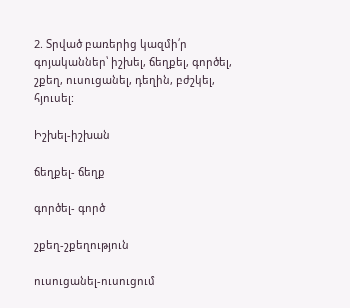2. Տրված բառերից կազմի՛ր գոյականներ՝ իշխել, ճեղքել, գործել, շքեղ, ուսուցանել, դեղին, բժշկել, հյուսել:

Իշխել-իշխան

ճեղքել- ճեղք

գործել- գործ

շքեղ-շքեղություն

ուսուցանել-ուսուցում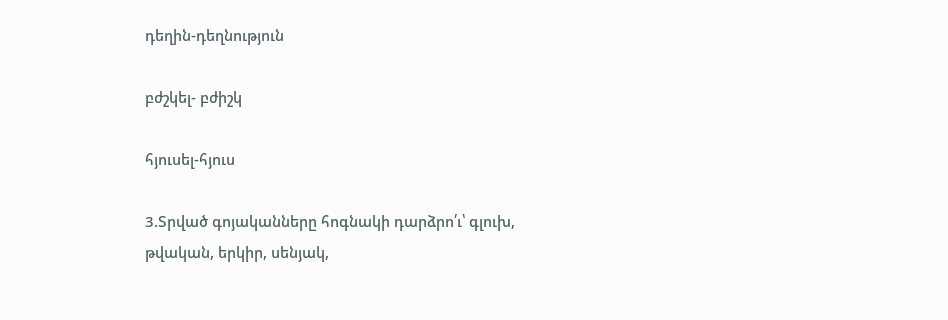դեղին-դեղնություն

բժշկել- բժիշկ

հյուսել-հյուս

3.Տրված գոյականները հոգնակի դարձրո՛ւ՝ գլուխ, թվական, երկիր, սենյակ,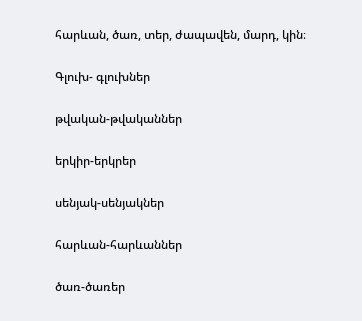հարևան, ծառ, տեր, ժապավեն, մարդ, կին։

Գլուխ- գլուխներ

թվական-թվականներ

երկիր-երկրեր

սենյակ-սենյակներ

հարևան-հարևաններ

ծառ-ծառեր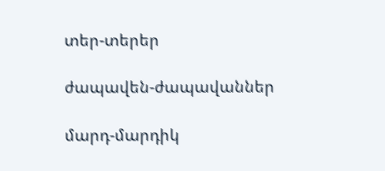տեր-տերեր

ժապավեն-ժապավաններ

մարդ-մարդիկ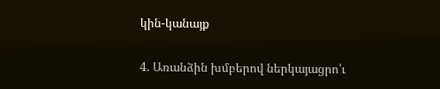կին-կանայք

4. Առանձին խմբերով ներկայացրո՛ւ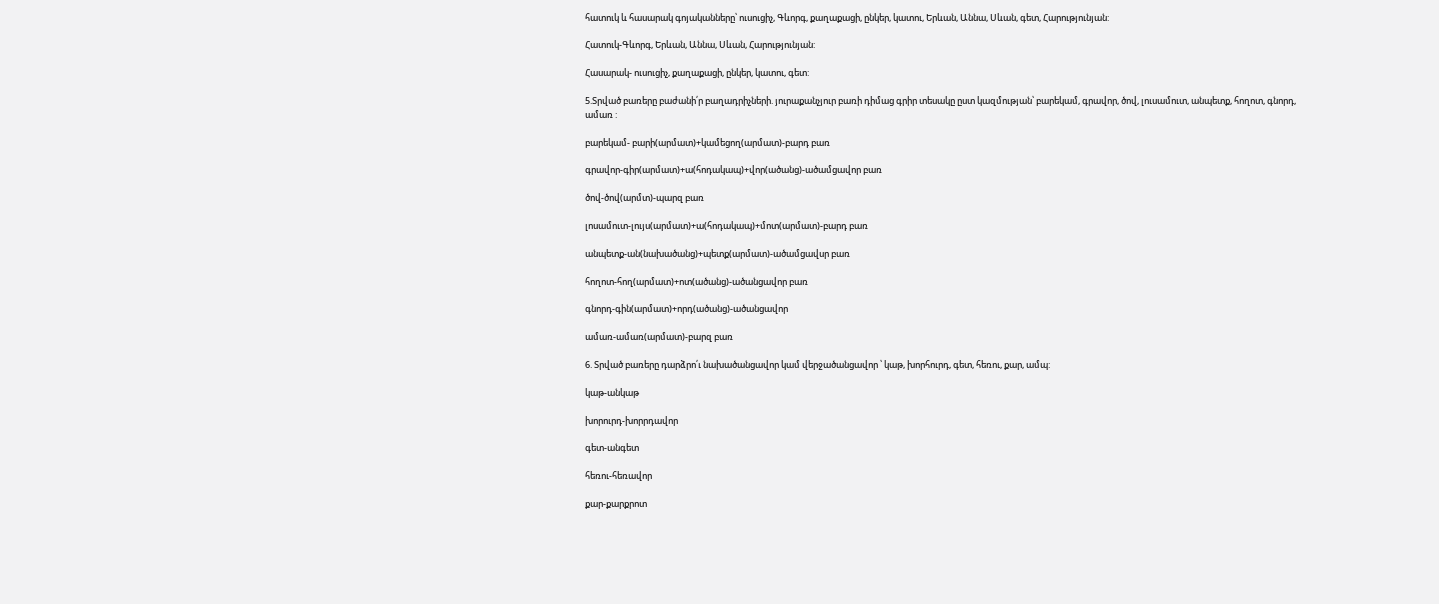հատուկ և հասարակ գոյականները՝ ուսուցիչ, Գևորգ, քաղաքացի, ընկեր, կատու, Երևան, Աննա, Սևան, գետ, Հարությունյան:

Հատուկ-Գևորգ, Երևան, Աննա, Սևան, Հարությունյան:

Հասարակ- ուսուցիչ, քաղաքացի, ընկեր, կատու, գետ:

5.Տրված բառերը բաժանի՛ր բաղադրիչների. յուրաքանչյուր բառի դիմաց գրիր տեսակը ըստ կազմության՝ բարեկամ, գրավոր, ծով, լուսամուտ, անպետք, հողոտ, գնորդ, ամառ :

բարեկամ- բարի(արմատ)+կամեցող(արմատ)-բարդ բառ

գրավոր-գիր(արմատ)+ա(հոդակապ)+վոր(ածանց)-ածամցավոր բառ

ծով-ծով(արմտ)-պարզ բառ

լոսամուտ-լույս(արմատ)+ա(հոդակապ)+մոտ(արմատ)-բարդ բառ

անպետք-ան(նախածանց)+պետք(արմատ)-ածամցավսր բառ

հողոտ-հող(արմատ)+ոտ(ածանց)-ածանցավոր բառ

գնորդ-գին(արմատ)+որդ(ածանց)-ածանցավոր

ամառ-ամառ(արմատ)-բարզ բառ

6. Տրված բառերը դարձրո՛ւ նախածանցավոր կամ վերջածանցավոր ՝ կաթ, խորհուրդ, գետ, հեռու, քար, ամպ:

կաթ-անկաթ

խորուրդ-խորրդավոր

գետ-անգետ

հեռու-հեռավոր

քար-քարքրոտ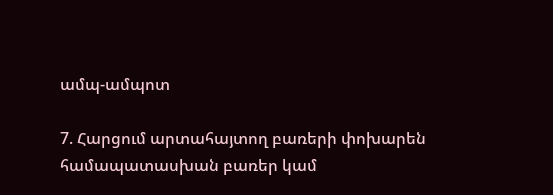ամպ-ամպոտ

7. Հարցում արտահայտող բառերի փոխարեն համապատասխան բառեր կամ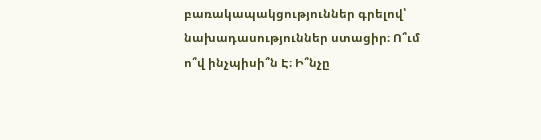բառակապակցություններ գրելով՝ նախադասություններ ստացիր։ Ո՞ւմ ո՞վ ինչպիսի՞ն Է։ Ի՞նչը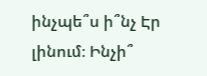ինչպե՞ս ի՞նչ Էր լինում։ Ինչի՞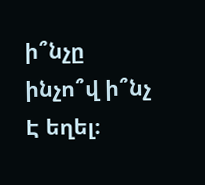ի՞նչը ինչո՞վ ի՞նչ Է եղել։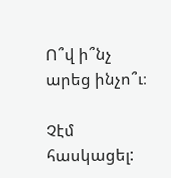Ո՞վ ի՞նչ արեց ինչո՞ւ։

Չէմ հասկացել: